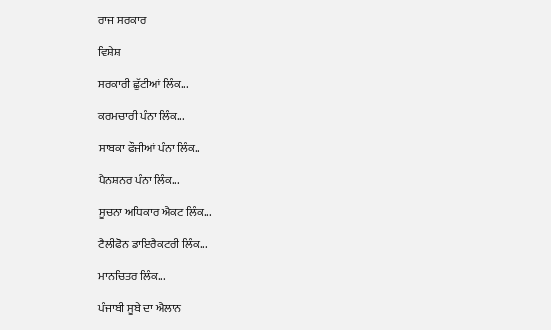ਰਾਜ ਸਰਕਾਰ

ਵਿਸ਼ੇਸ਼

ਸਰਕਾਰੀ ਛੁੱਟੀਆਂ ਲਿੰਕ...

ਕਰਮਚਾਰੀ ਪੰਨਾ ਲਿੰਕ...

ਸਾਬਕਾ ਫੌਜੀਆਂ ਪੰਨਾ ਲਿੰਕ..

ਪੈਨਸ਼ਨਰ ਪੰਨਾ ਲਿੰਕ...

ਸੂਚਨਾ ਅਧਿਕਾਰ ਐਕਟ ਲਿੰਕ...

ਟੈਲੀਫੋਨ ਡਾਇਰੈਕਟਰੀ ਲਿੰਕ...

ਮਾਨਚਿਤਰ ਲਿੰਕ...

ਪੰਜਾਬੀ ਸੂਬੇ ਦਾ ਐਲਾਨ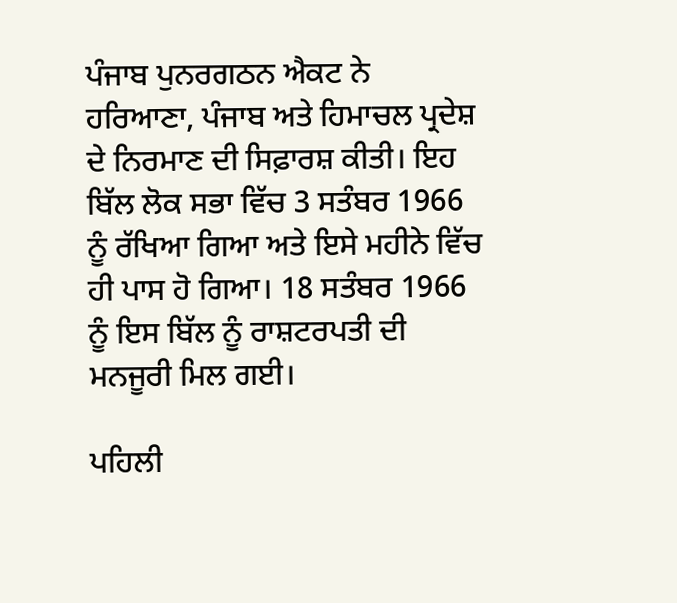ਪੰਜਾਬ ਪੁਨਰਗਠਨ ਐਕਟ ਨੇ ਹਰਿਆਣਾ, ਪੰਜਾਬ ਅਤੇ ਹਿਮਾਚਲ ਪ੍ਰਦੇਸ਼ ਦੇ ਨਿਰਮਾਣ ਦੀ ਸਿਫ਼ਾਰਸ਼ ਕੀਤੀ। ਇਹ ਬਿੱਲ ਲੋਕ ਸਭਾ ਵਿੱਚ 3 ਸਤੰਬਰ 1966 ਨੂੰ ਰੱਖਿਆ ਗਿਆ ਅਤੇ ਇਸੇ ਮਹੀਨੇ ਵਿੱਚ ਹੀ ਪਾਸ ਹੋ ਗਿਆ। 18 ਸਤੰਬਰ 1966 ਨੂੰ ਇਸ ਬਿੱਲ ਨੂੰ ਰਾਸ਼ਟਰਪਤੀ ਦੀ ਮਨਜੂਰੀ ਮਿਲ ਗਈ।

ਪਹਿਲੀ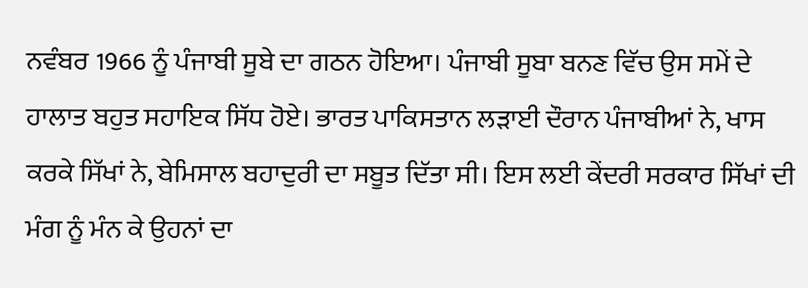ਨਵੰਬਰ 1966 ਨੂੰ ਪੰਜਾਬੀ ਸੂਬੇ ਦਾ ਗਠਨ ਹੋਇਆ। ਪੰਜਾਬੀ ਸੂਬਾ ਬਨਣ ਵਿੱਚ ਉਸ ਸਮੇਂ ਦੇ ਹਾਲਾਤ ਬਹੁਤ ਸਹਾਇਕ ਸਿੱਧ ਹੋਏ। ਭਾਰਤ ਪਾਕਿਸਤਾਨ ਲਡ਼ਾਈ ਦੌਰਾਨ ਪੰਜਾਬੀਆਂ ਨੇ, ਖਾਸ ਕਰਕੇ ਸਿੱਖਾਂ ਨੇ, ਬੇਮਿਸਾਲ ਬਹਾਦੁਰੀ ਦਾ ਸਬੂਤ ਦਿੱਤਾ ਸੀ। ਇਸ ਲਈ ਕੇਂਦਰੀ ਸਰਕਾਰ ਸਿੱਖਾਂ ਦੀ ਮੰਗ ਨੂੰ ਮੰਨ ਕੇ ਉਹਨਾਂ ਦਾ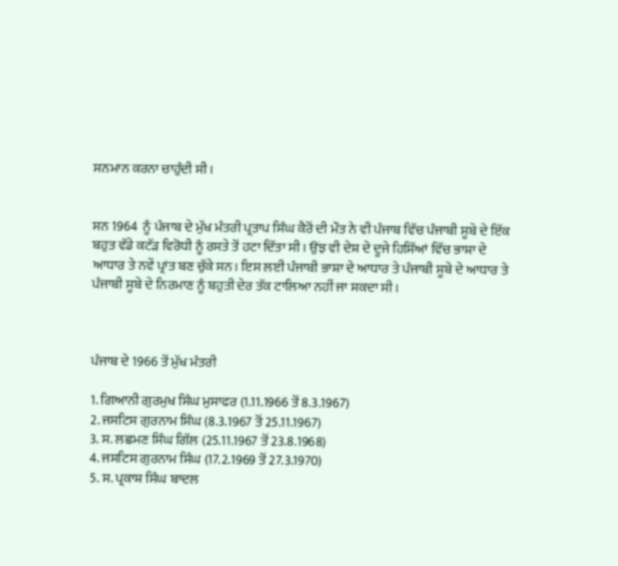ਸਨਮਾਨ ਕਰਨਾ ਚਾਹੁੰਦੀ ਸੀ।


ਸਨ 1964  ਨੂੰ ਪੰਜਾਬ ਦੇ ਮੁੱਖ ਮੰਤਰੀ ਪ੍ਰਤਾਪ ਸਿੰਘ ਕੈਰੋਂ ਦੀ ਮੌਤ ਨੇ ਵੀ ਪੰਜਾਬ ਵਿੱਚ ਪੰਜਾਬੀ ਸੂਬੇ ਦੇ ਇੱਕ ਬਹੁਤ ਵੱਡੇ ਕਟੱਡ਼ ਵਿਰੋਧੀ ਨੂੰ ਰਸਤੇ ਤੋਂ ਹਟਾ ਦਿੱਤਾ ਸੀ। ਉਂਝ ਵੀ ਦੇਸ਼ ਦੇ ਦੂਜੇ ਹਿਸਿੱਆਂ ਵਿੱਚ ਭਾਸ਼ਾ ਦੇ ਆਧਾਰ ਤੇ ਨਵੇਂ ਪ੍ਰਾਂਤ ਬਣ ਚੁੱਕੇ ਸਨ। ਇਸ ਲਈ ਪੰਜਾਬੀ ਭਾਸ਼ਾ ਦੇ ਆਧਾਰ ਤੇ ਪੰਜਾਬੀ ਸੂਬੇ ਦੇ ਆਧਾਰ ਤੇ ਪੰਜਾਬੀ ਸੂਬੇ ਦੇ ਨਿਰਮਾਣ ਨੂੰ ਬਹੁਤੀ ਦੇਰ ਤੱਕ ਟਾਲਿਆ ਨਹੀਂ ਜਾ ਸਕਦਾ ਸੀ।



ਪੰਜਾਬ ਦੇ 1966 ਤੋਂ ਮੁੱਖ ਮੰਤਰੀ

1. ਗਿਆਨੀ ਗੁਰਮੁਖ ਸਿੰਘ ਮੁਸਾਫਰ (1.11.1966 ਤੋਂ 8.3.1967)
2. ਜਸਟਿਸ ਗੁਰਨਾਮ ਸਿੰਘ (8.3.1967 ਤੋਂ 25.11.1967)
3. ਸ. ਲਛਮਣ ਸਿੰਘ ਗਿੱਲ (25.11.1967 ਤੋਂ 23.8.1968)
4. ਜਸਟਿਸ ਗੁਰਨਾਮ ਸਿੰਘ (17.2.1969 ਤੋਂ 27.3.1970)
5. ਸ. ਪ੍ਰਕਾਸ਼ ਸਿੰਘ ਬਾਦਲ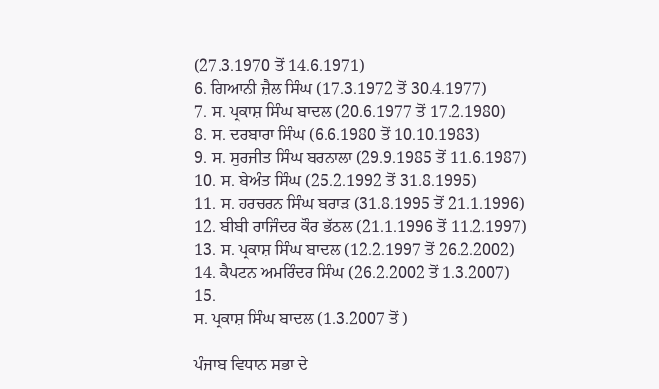(27.3.1970 ਤੋਂ 14.6.1971)
6. ਗਿਆਨੀ ਜ਼ੈਲ ਸਿੰਘ (17.3.1972 ਤੋਂ 30.4.1977)
7. ਸ. ਪ੍ਰਕਾਸ਼ ਸਿੰਘ ਬਾਦਲ (20.6.1977 ਤੋਂ 17.2.1980)
8. ਸ. ਦਰਬਾਰਾ ਸਿੰਘ (6.6.1980 ਤੋਂ 10.10.1983)
9. ਸ. ਸੁਰਜੀਤ ਸਿੰਘ ਬਰਨਾਲਾ (29.9.1985 ਤੋਂ 11.6.1987)
10. ਸ. ਬੇਅੰਤ ਸਿੰਘ (25.2.1992 ਤੋਂ 31.8.1995)
11. ਸ. ਹਰਚਰਨ ਸਿੰਘ ਬਰਾਡ਼ (31.8.1995 ਤੋਂ 21.1.1996)
12. ਬੀਬੀ ਰਾਜਿੰਦਰ ਕੌਰ ਭੱਠਲ (21.1.1996 ਤੋਂ 11.2.1997)
13. ਸ. ਪ੍ਰਕਾਸ਼ ਸਿੰਘ ਬਾਦਲ (12.2.1997 ਤੋਂ 26.2.2002)
14. ਕੈਪਟਨ ਅਮਰਿੰਦਰ ਸਿੰਘ (26.2.2002 ਤੋਂ 1.3.2007)
15.
ਸ. ਪ੍ਰਕਾਸ਼ ਸਿੰਘ ਬਾਦਲ (1.3.2007 ਤੋਂ )

ਪੰਜਾਬ ਵਿਧਾਨ ਸਭਾ ਦੇ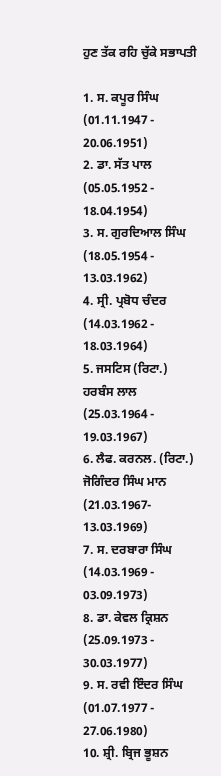ਹੁਣ ਤੱਕ ਰਹਿ ਚੁੱਕੇ ਸਭਾਪਤੀ

1. ਸ. ਕਪੂਰ ਸਿੰਘ (01.11.1947 - 20.06.1951)
2. ਡਾ. ਸੱਤ ਪਾਲ
(05.05.1952 - 18.04.1954)
3. ਸ. ਗੁਰਦਿਆਲ ਸਿੰਘ
(18.05.1954 - 13.03.1962)
4. ਸ੍ਰੀ. ਪ੍ਰਬੋਧ ਚੰਦਰ
(14.03.1962 - 18.03.1964)
5. ਜਸਟਿਸ (ਰਿਟਾ.) ਹਰਬੰਸ ਲਾਲ
(25.03.1964 - 19.03.1967)
6. ਲੈਫ. ਕਰਨਲ. (ਰਿਟਾ.) ਜੋਗਿੰਦਰ ਸਿੰਘ ਮਾਨ
(21.03.1967- 13.03.1969)
7. ਸ. ਦਰਬਾਰਾ ਸਿੰਘ
(14.03.1969 - 03.09.1973)
8. ਡਾ. ਕੇਵਲ ਕ੍ਰਿਸ਼ਨ
(25.09.1973 - 30.03.1977)
9. ਸ. ਰਵੀ ਇੰਦਰ ਸਿੰਘ
(01.07.1977 - 27.06.1980)
10. ਸ਼੍ਰੀ. ਬ੍ਰਿਜ ਭੂਸ਼ਨ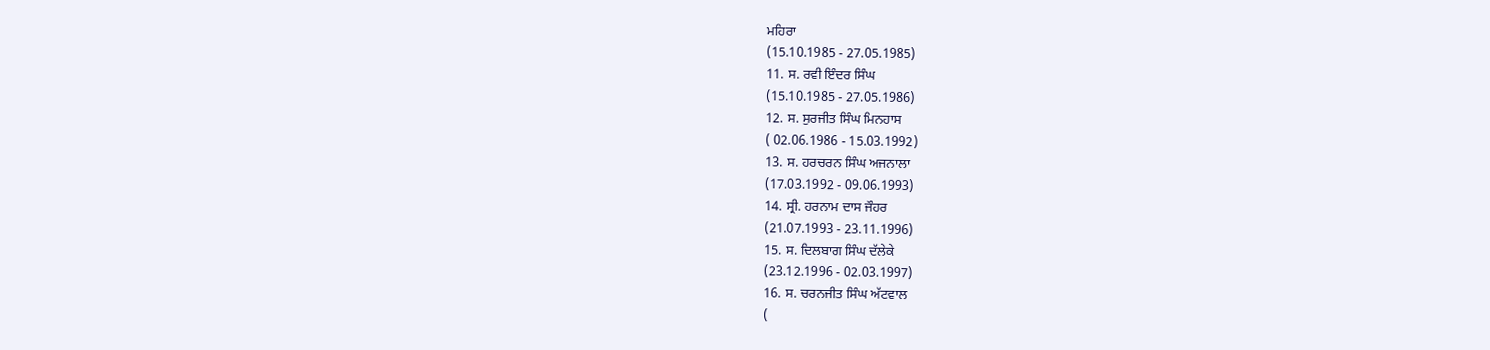ਮਹਿਰਾ
(15.10.1985 - 27.05.1985)
11. ਸ. ਰਵੀ ਇੰਦਰ ਸਿੰਘ
(15.10.1985 - 27.05.1986)
12. ਸ. ਸੁਰਜੀਤ ਸਿੰਘ ਮਿਨਹਾਸ
( 02.06.1986 - 15.03.1992)
13. ਸ. ਹਰਚਰਨ ਸਿੰਘ ਅਜਨਾਲਾ
(17.03.1992 - 09.06.1993)
14. ਸ੍ਰੀ. ਹਰਨਾਮ ਦਾਸ ਜੌਹਰ
(21.07.1993 - 23.11.1996)
15. ਸ. ਦਿਲਬਾਗ ਸਿੰਘ ਦੱਲੇਕੇ
(23.12.1996 - 02.03.1997)
16. ਸ. ਚਰਨਜੀਤ ਸਿੰਘ ਅੱਟਵਾਲ
(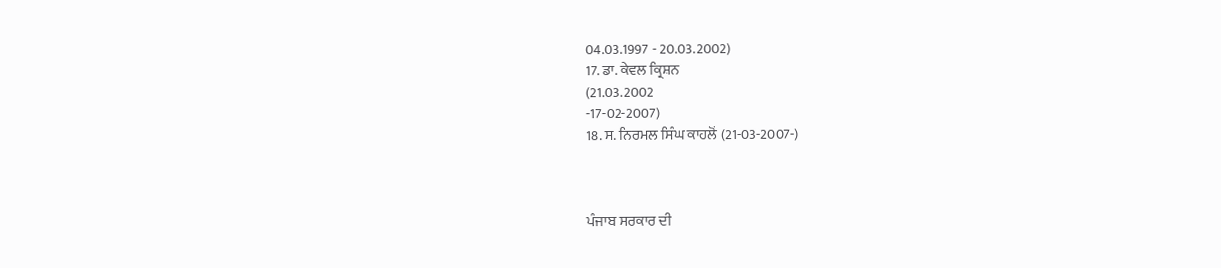04.03.1997 - 20.03.2002)
17. ਡਾ. ਕੇਵਲ ਕ੍ਰਿਸ਼ਨ
(21.03.2002
-17-02-2007)
18. ਸ. ਨਿਰਮਲ ਸਿੰਘ ਕਾਹਲੋਂ (21-03-2007-)



ਪੰਜਾਬ ਸਰਕਾਰ ਦੀ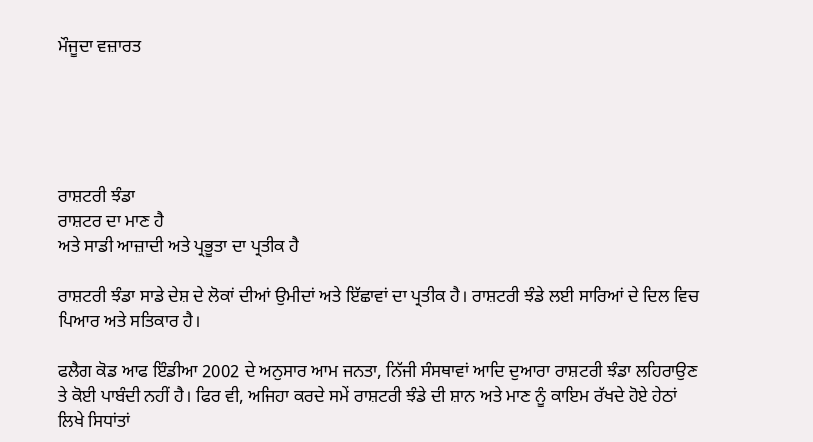ਮੌਜੂਦਾ ਵਜ਼ਾਰਤ





ਰਾਸ਼ਟਰੀ ਝੰਡਾ
ਰਾਸ਼ਟਰ ਦਾ ਮਾਣ ਹੈ
ਅਤੇ ਸਾਡੀ ਆਜ਼ਾਦੀ ਅਤੇ ਪ੍ਰਭੂਤਾ ਦਾ ਪ੍ਰਤੀਕ ਹੈ

ਰਾਸ਼ਟਰੀ ਝੰਡਾ ਸਾਡੇ ਦੇਸ਼ ਦੇ ਲੋਕਾਂ ਦੀਆਂ ਉਮੀਦਾਂ ਅਤੇ ਇੱਛਾਵਾਂ ਦਾ ਪ੍ਰਤੀਕ ਹੈ। ਰਾਸ਼ਟਰੀ ਝੰਡੇ ਲਈ ਸਾਰਿਆਂ ਦੇ ਦਿਲ ਵਿਚ ਪਿਆਰ ਅਤੇ ਸਤਿਕਾਰ ਹੈ।

ਫਲੈਗ ਕੋਡ ਆਫ ਇੰਡੀਆ 2002 ਦੇ ਅਨੁਸਾਰ ਆਮ ਜਨਤਾ, ਨਿੱਜੀ ਸੰਸਥਾਵਾਂ ਆਦਿ ਦੁਆਰਾ ਰਾਸ਼ਟਰੀ ਝੰਡਾ ਲਹਿਰਾਉਣ ਤੇ ਕੋਈ ਪਾਬੰਦੀ ਨਹੀਂ ਹੈ। ਫਿਰ ਵੀ, ਅਜਿਹਾ ਕਰਦੇ ਸਮੇਂ ਰਾਸ਼ਟਰੀ ਝੰਡੇ ਦੀ ਸ਼ਾਨ ਅਤੇ ਮਾਣ ਨੂੰ ਕਾਇਮ ਰੱਖਦੇ ਹੋਏ ਹੇਠਾਂ ਲਿਖੇ ਸਿਧਾਂਤਾਂ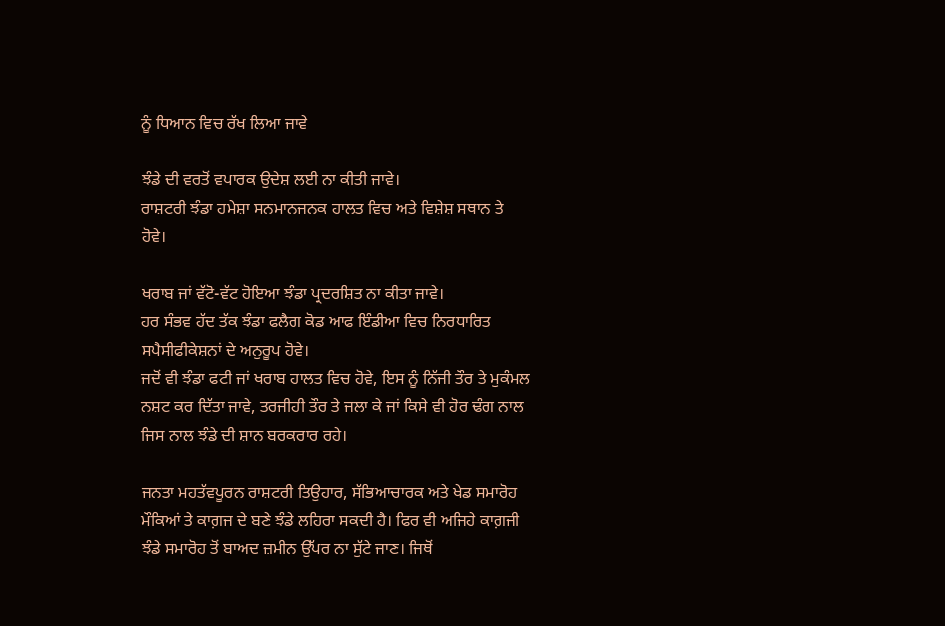ਨੂੰ ਧਿਆਨ ਵਿਚ ਰੱਖ ਲਿਆ ਜਾਵੇ

ਝੰਡੇ ਦੀ ਵਰਤੋਂ ਵਪਾਰਕ ਉਦੇਸ਼ ਲਈ ਨਾ ਕੀਤੀ ਜਾਵੇ।
ਰਾਸ਼ਟਰੀ ਝੰਡਾ ਹਮੇਸ਼ਾ ਸਨਮਾਨਜਨਕ ਹਾਲਤ ਵਿਚ ਅਤੇ ਵਿਸ਼ੇਸ਼ ਸਥਾਨ ਤੇ ਹੋਵੇ।

ਖਰਾਬ ਜਾਂ ਵੱਟੋ-ਵੱਟ ਹੋਇਆ ਝੰਡਾ ਪ੍ਰਦਰਸ਼ਿਤ ਨਾ ਕੀਤਾ ਜਾਵੇ।
ਹਰ ਸੰਭਵ ਹੱਦ ਤੱਕ ਝੰਡਾ ਫਲੈਗ ਕੋਡ ਆਫ ਇੰਡੀਆ ਵਿਚ ਨਿਰਧਾਰਿਤ ਸਪੈਸੀਫੀਕੇਸ਼ਨਾਂ ਦੇ ਅਨੁਰੂਪ ਹੋਵੇ।
ਜਦੋਂ ਵੀ ਝੰਡਾ ਫਟੀ ਜਾਂ ਖਰਾਬ ਹਾਲਤ ਵਿਚ ਹੋਵੇ, ਇਸ ਨੂੰ ਨਿੱਜੀ ਤੌਰ ਤੇ ਮੁਕੰਮਲ ਨਸ਼ਟ ਕਰ ਦਿੱਤਾ ਜਾਵੇ, ਤਰਜੀਹੀ ਤੌਰ ਤੇ ਜਲਾ ਕੇ ਜਾਂ ਕਿਸੇ ਵੀ ਹੋਰ ਢੰਗ ਨਾਲ ਜਿਸ ਨਾਲ ਝੰਡੇ ਦੀ ਸ਼ਾਨ ਬਰਕਰਾਰ ਰਹੇ।

ਜਨਤਾ ਮਹਤੱਵਪੂਰਨ ਰਾਸ਼ਟਰੀ ਤਿਉਹਾਰ, ਸੱਭਿਆਚਾਰਕ ਅਤੇ ਖੇਡ ਸਮਾਰੋਹ ਮੌਕਿਆਂ ਤੇ ਕਾਗ਼ਜ ਦੇ ਬਣੇ ਝੰਡੇ ਲਹਿਰਾ ਸਕਦੀ ਹੈ। ਫਿਰ ਵੀ ਅਜਿਹੇ ਕਾਗ਼ਜੀ ਝੰਡੇ ਸਮਾਰੋਹ ਤੋਂ ਬਾਅਦ ਜ਼ਮੀਨ ਉੱਪਰ ਨਾ ਸੁੱਟੇ ਜਾਣ। ਜਿਥੋਂ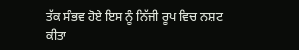ਤੱਕ ਸੰਭਵ ਹੋਏ ਇਸ ਨੂੰ ਨਿੱਜੀ ਰੂਪ ਵਿਚ ਨਸ਼ਟ ਕੀਤਾ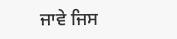ਜਾਵੇ ਜਿਸ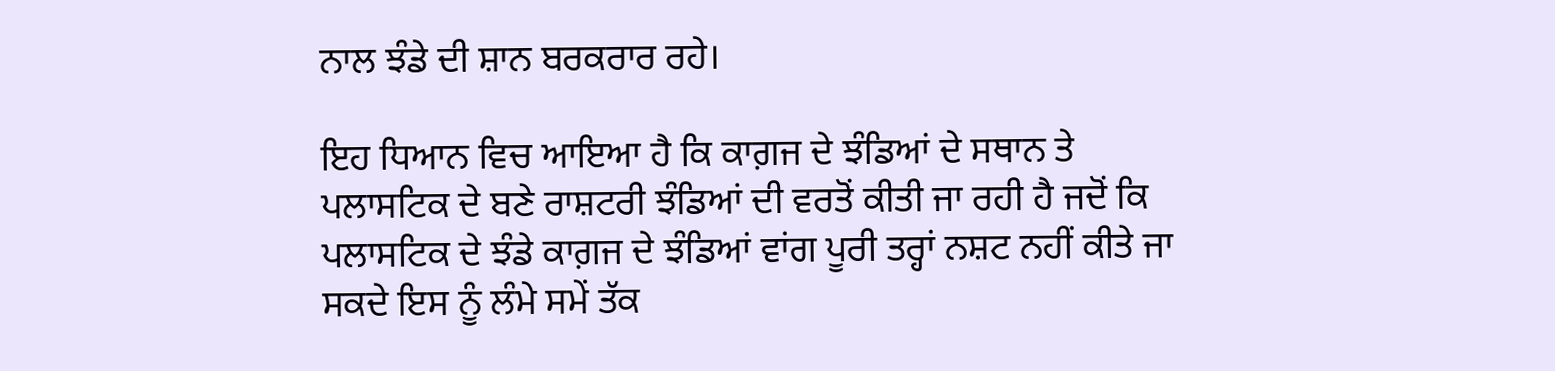ਨਾਲ ਝੰਡੇ ਦੀ ਸ਼ਾਨ ਬਰਕਰਾਰ ਰਹੇ।

ਇਹ ਧਿਆਨ ਵਿਚ ਆਇਆ ਹੈ ਕਿ ਕਾਗ਼ਜ ਦੇ ਝੰਡਿਆਂ ਦੇ ਸਥਾਨ ਤੇ ਪਲਾਸਟਿਕ ਦੇ ਬਣੇ ਰਾਸ਼ਟਰੀ ਝੰਡਿਆਂ ਦੀ ਵਰਤੋਂ ਕੀਤੀ ਜਾ ਰਹੀ ਹੈ ਜਦੋਂ ਕਿ ਪਲਾਸਟਿਕ ਦੇ ਝੰਡੇ ਕਾਗ਼ਜ ਦੇ ਝੰਡਿਆਂ ਵਾਂਗ ਪੂਰੀ ਤਰ੍ਹਾਂ ਨਸ਼ਟ ਨਹੀਂ ਕੀਤੇ ਜਾ ਸਕਦੇ ਇਸ ਨੂੰ ਲੰਮੇ ਸਮੇਂ ਤੱਕ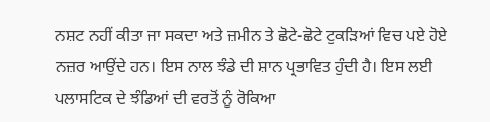ਨਸ਼ਟ ਨਹੀਂ ਕੀਤਾ ਜਾ ਸਕਦਾ ਅਤੇ ਜ਼ਮੀਨ ਤੇ ਛੋਟੇ-ਛੋਟੇ ਟੁਕਡ਼ਿਆਂ ਵਿਚ ਪਏ ਹੋਏ ਨਜ਼ਰ ਆਉਂਦੇ ਹਨ। ਇਸ ਨਾਲ ਝੰਡੇ ਦੀ ਸ਼ਾਨ ਪ੍ਰਭਾਵਿਤ ਹੁੰਦੀ ਹੈ। ਇਸ ਲਈ ਪਲਾਸਟਿਕ ਦੇ ਝੰਡਿਆਂ ਦੀ ਵਰਤੋਂ ਨੂੰ ਰੋਕਿਆ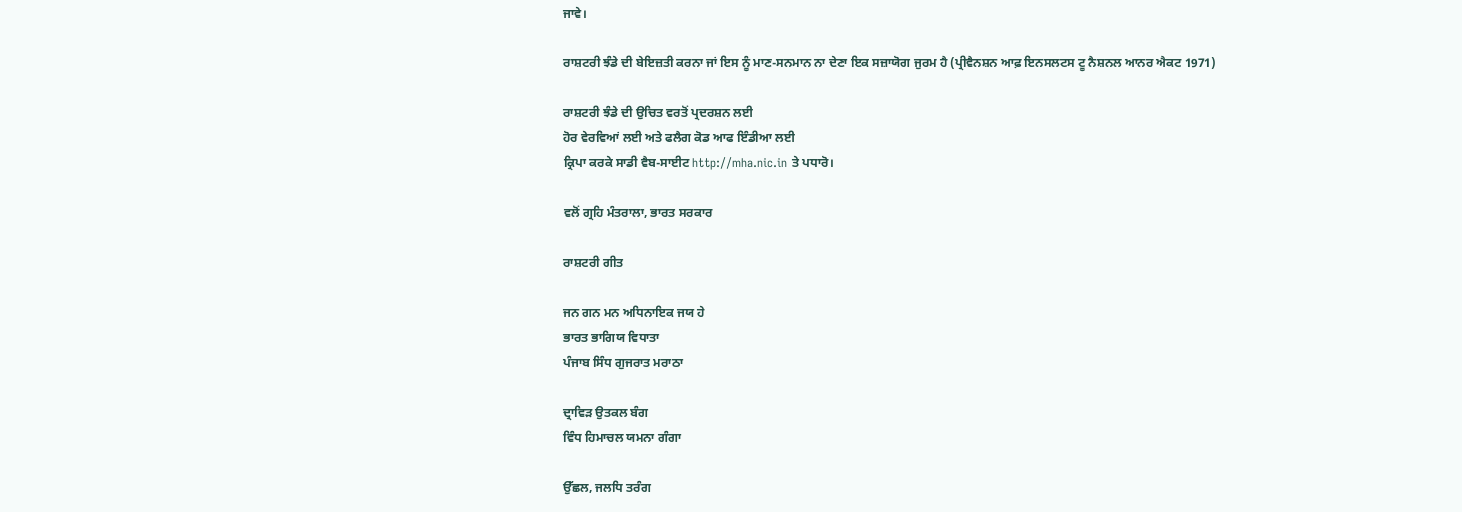ਜਾਵੇ।

ਰਾਸ਼ਟਰੀ ਝੰਡੇ ਦੀ ਬੇਇਜ਼ਤੀ ਕਰਨਾ ਜਾਂ ਇਸ ਨੂੰ ਮਾਣ-ਸਨਮਾਨ ਨਾ ਦੇਣਾ ਇਕ ਸਜ਼ਾਯੋਗ ਜੁਰਮ ਹੈ (ਪ੍ਰੀਵੈਨਸ਼ਨ ਆਫ਼ ਇਨਸਲਟਸ ਟੂ ਨੈਸ਼ਨਲ ਆਨਰ ਐਕਟ 1971)

ਰਾਸ਼ਟਰੀ ਝੰਡੇ ਦੀ ਉਚਿਤ ਵਰਤੋਂ ਪ੍ਰਦਰਸ਼ਨ ਲਈ
ਹੋਰ ਵੇਰਵਿਆਂ ਲਈ ਅਤੇ ਫਲੈਗ ਕੋਡ ਆਫ ਇੰਡੀਆ ਲਈ
ਕ੍ਰਿਪਾ ਕਰਕੇ ਸਾਡੀ ਵੈਬ-ਸਾਈਟ http://mha.nic.in ਤੇ ਪਧਾਰੋ।

ਵਲੋਂ ਗ੍ਰਹਿ ਮੰਤਰਾਲਾ, ਭਾਰਤ ਸਰਕਾਰ

ਰਾਸ਼ਟਰੀ ਗੀਤ

ਜਨ ਗਨ ਮਨ ਅਧਿਨਾਇਕ ਜਯ ਹੇ
ਭਾਰਤ ਭਾਗਿਯ ਵਿਧਾਤਾ
ਪੰਜਾਬ ਸਿੰਧ ਗੁਜਰਾਤ ਮਰਾਠਾ

ਦ੍ਰਾਵਿਡ਼ ਉਤਕਲ ਬੰਗ
ਵਿੰਧ ਹਿਮਾਚਲ ਯਮਨਾ ਗੰਗਾ

ਉੱਛਲ, ਜਲਧਿ ਤਰੰਗ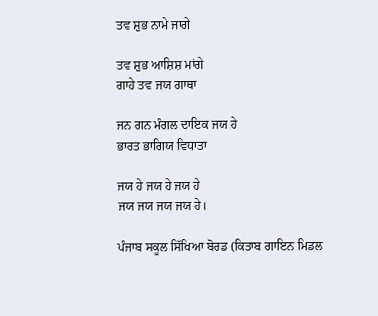ਤਵ ਸ਼ੁਭ ਨਾਮੇ ਜਾਗੇ

ਤਵ ਸ਼ੁਭ ਆਸ਼ਿਸ਼ ਮਾਂਗੇ
ਗਾਹੇ ਤਵ ਜਯ ਗਾਥਾ

ਜਨ ਗਨ ਮੰਗਲ ਦਾਇਕ ਜਯ ਹੇ
ਭਾਰਤ ਭਾਗਿਯ ਵਿਧਾਤਾ

ਜਯ ਹੇ ਜਯ ਹੇ ਜਯ ਹੇ
ਜਯ ਜਯ ਜਯ ਜਯ ਹੇ।

ਪੰਜਾਬ ਸਕੂਲ ਸਿੱਖਿਆ ਬੋਰਡ (ਕਿਤਾਬ ਗਾਇਨ ਮਿਡਲ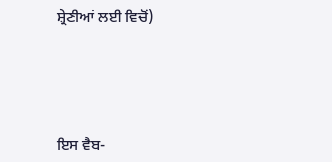ਸ਼੍ਰੇਣੀਆਂ ਲਈ ਵਿਚੋਂ)





ਇਸ ਵੈਬ-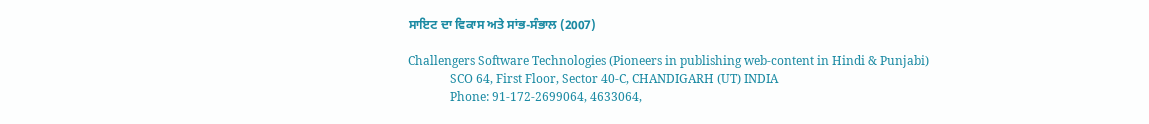ਸਾਇਟ ਦਾ ਵਿਕਾਸ ਅਤੇ ਸਾਂਭ-ਸੰਭਾਲ (2007)

Challengers Software Technologies (Pioneers in publishing web-content in Hindi & Punjabi)
              SCO 64, First Floor, Sector 40-C, CHANDIGARH (UT) INDIA
              Phone: 91-172-2699064, 4633064,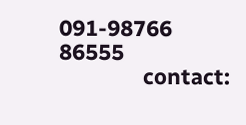091-98766 86555
              contact: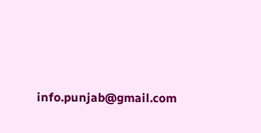info.punjab@gmail.com